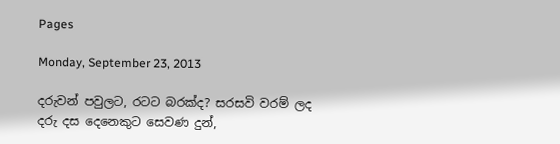Pages

Monday, September 23, 2013

දරුවන් පවුලට, රටට බරක්ද? සරසවි වරම් ලද දරු දස දෙනෙකුට සෙවණ දුන්,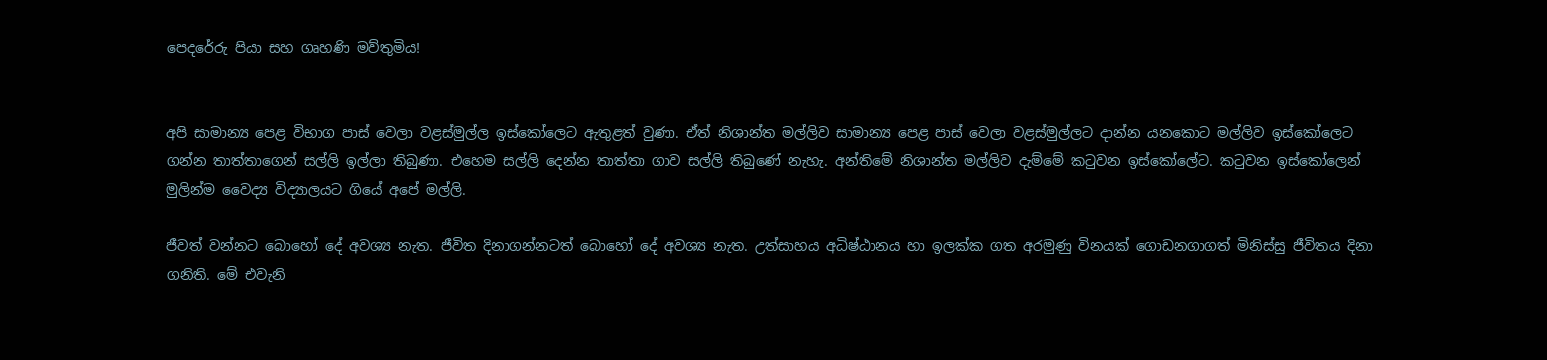පෙදරේරු පියා සහ ගෘහණි මව්තුමිය!


අපි සාමාන්‍ය පෙළ විභාග පාස්‌ වෙලා වළස්‌මුල්ල ඉස්‌කෝලෙට ඇතුළත් වුණා. ඒත් නිශාන්ත මල්ලිව සාමාන්‍ය පෙළ පාස්‌ වෙලා වළස්‌මුල්ලට දාන්න යනකොට මල්ලිව ඉස්‌කෝලෙට ගන්න තාත්තාගෙන් සල්ලි ඉල්ලා තිබුණා. එහෙම සල්ලි දෙන්න තාත්තා ගාව සල්ලි තිබුණේ නැහැ. අන්තිමේ නිශාන්ත මල්ලිව දැම්මේ කටුවන ඉස්‌කෝලේට. කටුවන ඉස්‌කෝලෙන් මුලින්ම වෛද්‍ය විද්‍යාලයට ගියේ අපේ මල්ලි.

ජීවත් වන්නට බොහෝ දේ අවශ්‍ය නැත. ජීවිත දිනාගන්නටත් බොහෝ දේ අවශ්‍ය නැත. උත්සාහය අධිෂ්ඨානය හා ඉලක්‌ක ගත අරමුණු විනයක්‌ ගොඩනගාගත් මිනිස්‌සු ජීවිතය දිනා ගනිති. මේ එවැනි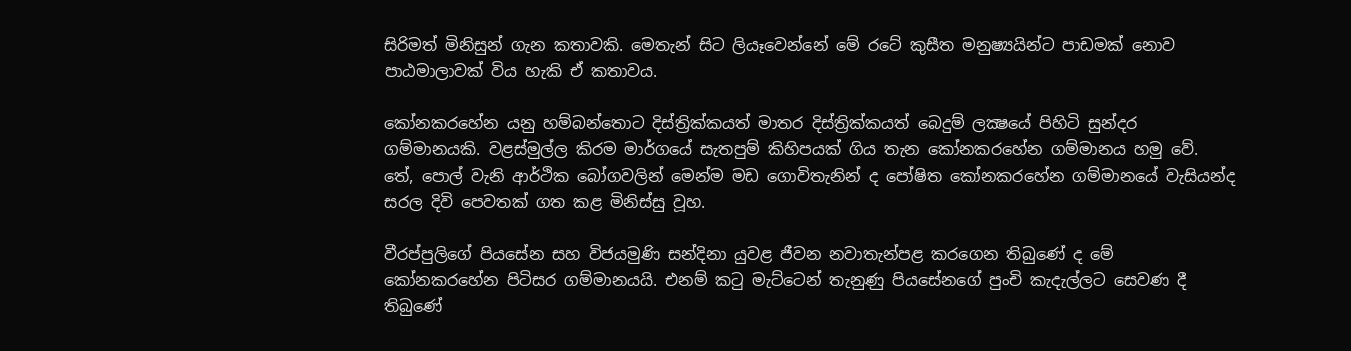සිරිමත් මිනිසුන් ගැන කතාවකි. මෙතැන් සිට ලියෑවෙන්නේ මේ රටේ කුසීත මනුෂ්‍යයින්ට පාඩමක්‌ නොව පාඨමාලාවක්‌ විය හැකි ඒ කතාවය.

කෝනකරහේන යනු හම්බන්තොට දිස්‌ත්‍රික්‌කයත් මාතර දිස්‌ත්‍රික්‌කයත් බෙදුම් ලක්‍ෂයේ පිහිටි සුන්දර ගම්මානයකි. වළස්‌මුල්ල කිරම මාර්ගයේ සැතපුම් කිහිපයක්‌ ගිය තැන කෝනකරහේන ගම්මානය හමු වේ. තේ, පොල් වැනි ආර්ථික බෝගවලින් මෙන්ම මඩ ගොවිතැනින් ද පෝෂිත කෝනකරහේන ගම්මානයේ වැසියන්ද සරල දිවි පෙවතක්‌ ගත කළ මිනිස්‌සු වූහ.

වීරප්පුලිගේ පියසේන සහ විජයමුණි සන්දිනා යුවළ ජීවන නවාතැන්පළ කරගෙන තිබුණේ ද මේ කෝනකරහේන පිටිසර ගම්මානයයි. එනම් කටු මැට්‌ටෙන් තැනුණු පියසේනගේ පුංචි කැදැල්ලට සෙවණ දී තිබුණේ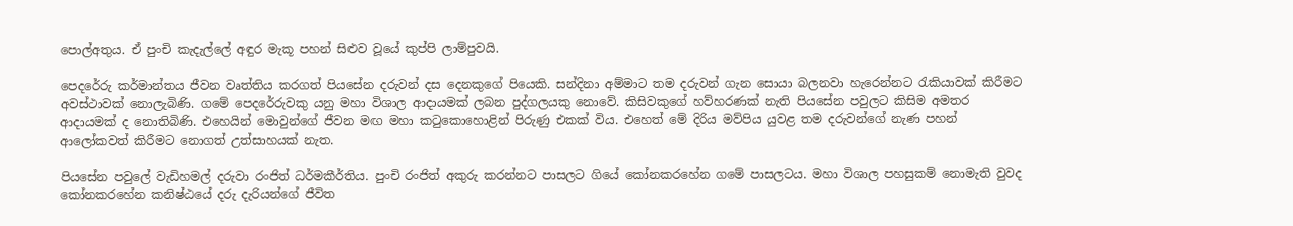පොල්අතුය. ඒ පුංචි කැදැල්ලේ අඳුර මැකූ පහන් සිළුව වූයේ කුප්පි ලාම්පුවයි.

පෙදරේරු කර්මාන්තය ජීවන වෘත්තිය කරගත් පියසේන දරුවන් දස දෙනකුගේ පියෙකි. සන්දිනා අම්මාට තම දරුවන් ගැන සොයා බලනවා හැරෙන්නට රැකියාවක්‌ කිරීමට අවස්‌ථාවක්‌ නොලැබිණි. ගමේ පෙදරේරුවකු යනු මහා විශාල ආදායමක්‌ ලබන පුද්ගලයකු නොවේ. කිසිවකුගේ හව්හරණක්‌ නැති පියසේන පවුලට කිසිම අමතර ආදායමක්‌ ද නොතිබිණි. එහෙයින් මොවුන්ගේ ජීවන මඟ මහා කටුකොහොළින් පිරුණු එකක්‌ විය. එහෙත් මේ දිරිය මව්පිය යුවළ තම දරුවන්ගේ නැණ පහන් ආලෝකවත් කිරීමට නොගත් උත්සාහයක්‌ නැත.

පියසේන පවුලේ වැඩිහමල් දරුවා රංජිත් ධර්මකීර්තිය. පුංචි රංජිත් අකුරු කරන්නට පාසලට ගියේ කෝනකරහේන ගමේ පාසලටය. මහා විශාල පහසුකම් නොමැති වුවද කෝනකරහේන කනිෂ්ඨයේ දරු දැරියන්ගේ ජීවිත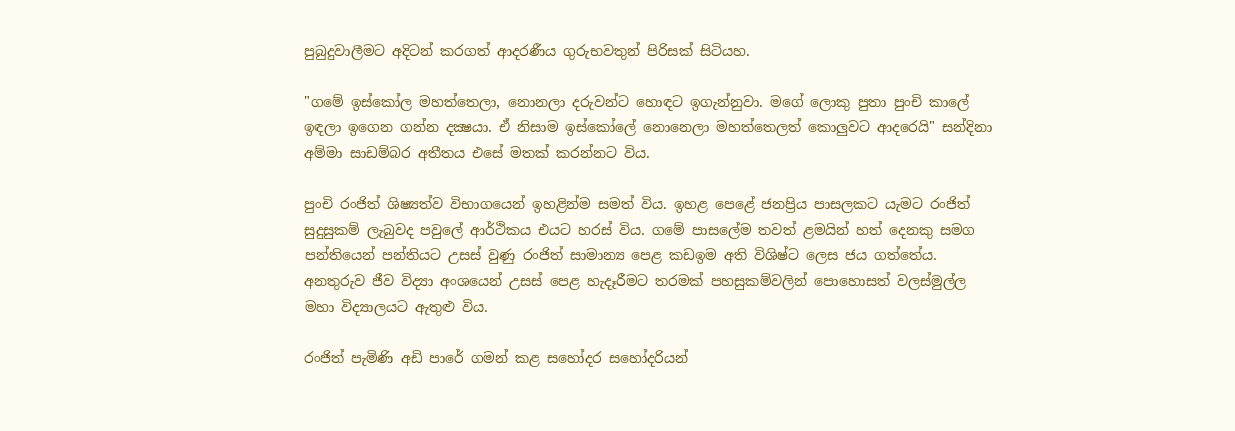පුබුදුවාලීමට අදිටන් කරගත් ආදරණීය ගුරුභවතුන් පිරිසක්‌ සිටියහ.

"ගමේ ඉස්‌කෝල මහත්තෙලා, නොනලා දරුවන්ට හොඳට ඉගැන්නුවා. මගේ ලොකු පුතා පුංචි කාලේ ඉඳලා ඉගෙන ගන්න දක්‍ෂයා. ඒ නිසාම ඉස්‌කෝලේ නොනෙලා මහත්තෙලත් කොලුවට ආදරෙයි" සන්දිනා අම්මා සාඩම්බර අතීතය එසේ මතක්‌ කරන්නට විය.

පුංචි රංජිත් ශිෂ්‍යත්ව විභාගයෙන් ඉහළින්ම සමත් විය. ඉහළ පෙළේ ජනප්‍රිය පාසලකට යැමට රංජිත් සුදුසුකම් ලැබුවද පවුලේ ආර්ථිකය එයට හරස්‌ විය. ගමේ පාසලේම තවත් ළමයින් හත් දෙනකු සමග පන්තියෙන් පන්තියට උසස්‌ වුණු රංජිත් සාමාන්‍ය පෙළ කඩඉම අති විශිෂ්ට ලෙස ජය ගත්තේය. අනතුරුව ජීව විද්‍යා අංශයෙන් උසස්‌ පෙළ හැදෑරීමට තරමක්‌ පහසුකම්වලින් පොහොසත් වලස්‌මුල්ල මහා විද්‍යාලයට ඇතුළු විය.

රංජිත් පැමිණි අඩි පාරේ ගමන් කළ සහෝදර සහෝදරියන්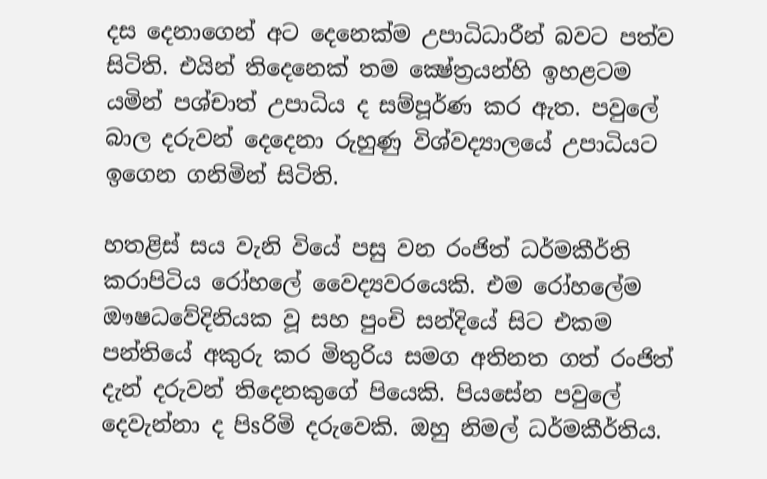දස දෙනාගෙන් අට දෙනෙක්‌ම උපාධිධාරීන් බවට පත්ව සිටිති. එයින් තිදෙනෙක්‌ තම ක්‍ෂේත්‍රයන්හි ඉහළටම යමින් පශ්චාත් උපාධිය ද සම්පූර්ණ කර ඇත. පවුලේ බාල දරුවන් දෙදෙනා රුහුණු විශ්වද්‍යාලයේ උපාධියට ඉගෙන ගනිමින් සිටිති.

හතළිස්‌ සය වැනි වියේ පසු වන රංජිත් ධර්මකීර්ති කරාපිටිය රෝහලේ වෛද්‍යවරයෙකි. එම රෝහලේම ඖෂධවේදිනියක වූ සහ පුංචි සන්දියේ සිට එකම පන්තියේ අකුරු කර මිතුරිය සමග අතිනත ගත් රංජිත් දැන් දරුවන් තිදෙනකුගේ පියෙකි. පියසේන පවුලේ දෙවැන්නා ද පිsරිමි දරුවෙකි. ඔහු නිමල් ධර්මකීර්තිය.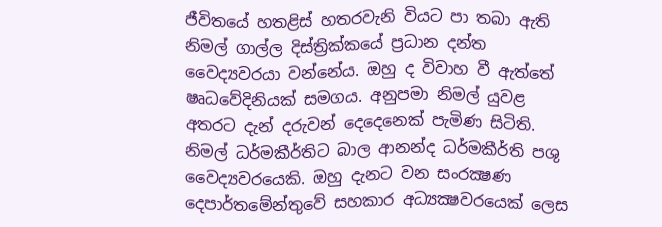ජීවිතයේ හතළිස්‌ හතරවැනි වියට පා තබා ඇති නිමල් ගාල්ල දිස්‌ත්‍රික්‌කයේ ප්‍රධාන දන්ත වෛද්‍යවරයා වන්නේය. ඔහු ද විවාහ වී ඇත්තේ ෂෘධවේදිනියක්‌ සමගය. අනුපමා නිමල් යුවළ අතරට දැන් දරුවන් දෙදෙනෙක්‌ පැමිණ සිටිති. නිමල් ධර්මකීර්තිට බාල ආනන්ද ධර්මකීර්ති පශු වෛද්‍යවරයෙකි. ඔහු දැනට වන සංරක්‍ෂණ දෙපාර්තමේන්තුවේ සහකාර අධ්‍යක්‍ෂවරයෙක්‌ ලෙස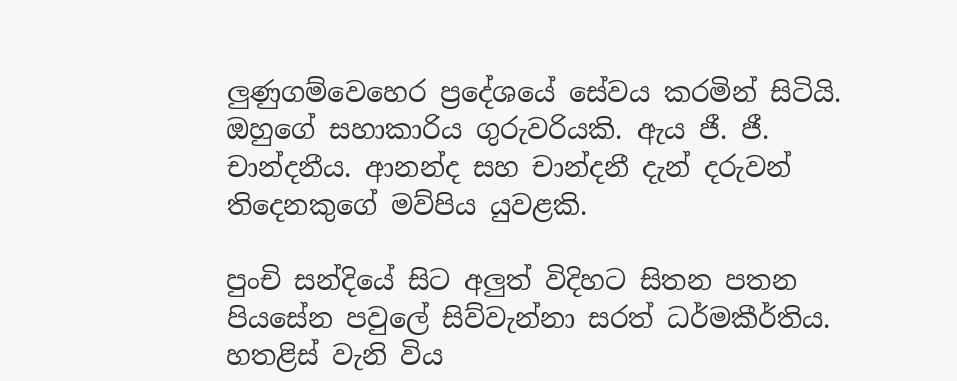ලුණුගම්වෙහෙර ප්‍රදේශයේ සේවය කරමින් සිටියි. ඔහුගේ සහාකාරිය ගුරුවරියකි. ඇය ජී. ජී. චාන්දනීය. ආනන්ද සහ චාන්දනී දැන් දරුවන් තිදෙනකුගේ මව්පිය යුවළකි.

පුංචි සන්දියේ සිට අලුත් විදිහට සිතන පතන පියසේන පවුලේ සිව්වැන්නා සරත් ධර්මකීර්තිය. හතළිස්‌ වැනි විය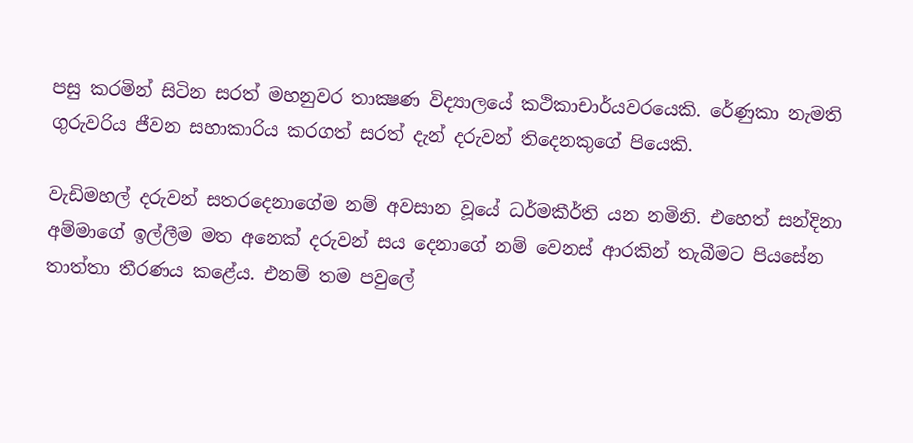පසු කරමින් සිටින සරත් මහනුවර තාක්‍ෂණ විද්‍යාලයේ කථිකාචාර්යවරයෙකි. රේණුකා නැමති ගුරුවරිය ජීවන සහාකාරිය කරගත් සරත් දැන් දරුවන් තිදෙනකුගේ පියෙකි.

වැඩිමහල් දරුවන් සතරදෙනාගේම නම් අවසාන වූයේ ධර්මකීර්ති යන නමිනි. එහෙත් සන්දිනා අම්මාගේ ඉල්ලීම මත අනෙක්‌ දරුවන් සය දෙනාගේ නම් වෙනස්‌ ආරකින් තැබීමට පියසේන තාත්තා තීරණය කළේය. එනම් තම පවුලේ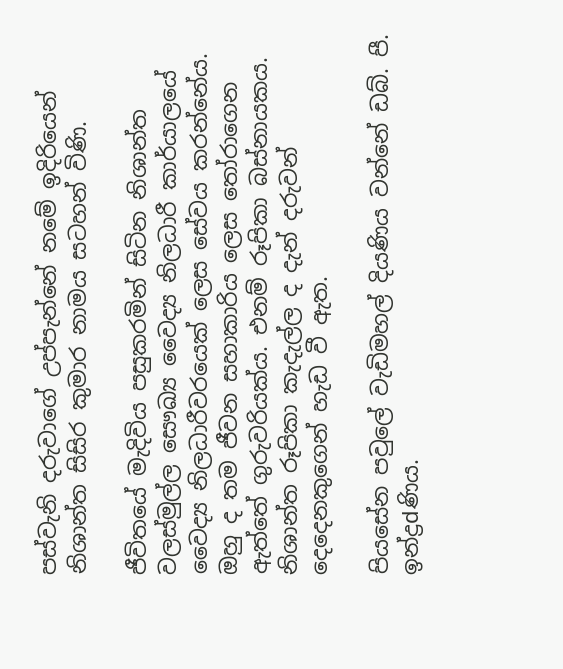පස්‌වැනි දරුවාගේ උප්පැන්නේ නමේ ඉදිරියෙන් නිශාන්ත සිසිර කුමාර නාමය සටහන් විණි.

ජීවිතයේ මැදිවිය පසුකරමින් සිටින නිශාන්ත වලස්‌මුල්ල සෞඛ්‍ය වෛද්‍ය නිලධාරී කාර්යාලයේ වෛද්‍ය නිලධාරීවරයෙක්‌ ලෙස සේවය කරන්නේය. ඔහු ද තම ජීවන සහාකාරිය ලෙස තෝරාගෙන ඇත්තේ ගුරුවරියක්‌ය. එනම් රූපිකා බස්‌නායකය. නිශාන්ත රූපිකා කැදැල්ල ද දැන් දරුවන් දෙදෙනකුගෙන් හැඩ වී ඇත.

පියසේන පවුලේ වැඩිමහල් දියණිය වන්නේ ඩබ්. පී. ඉන්ද්‍රdණිය.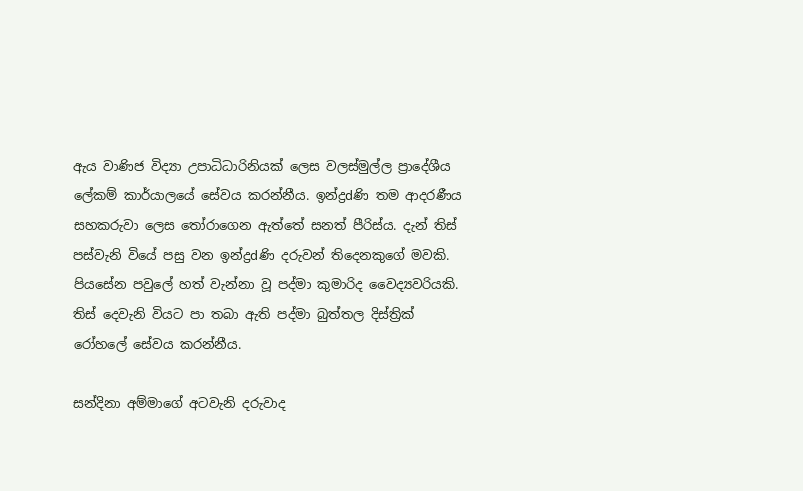ඇය වාණිජ විද්‍යා උපාධිධාරිනියක්‌ ලෙස වලස්‌මුල්ල ප්‍රාදේශීය ලේකම් කාර්යාලයේ සේවය කරන්නීය. ඉන්ද්‍රdණි තම ආදරණීය සහකරුවා ලෙස තෝරාගෙන ඇත්තේ සනත් පීරිස්‌ය. දැන් තිස්‌ පස්‌වැනි වියේ පසු වන ඉන්ද්‍රdණි දරුවන් තිදෙනකුගේ මවකි. පියසේන පවුලේ හත් වැන්නා වූ පද්මා කුමාරිද වෛද්‍යවරියකි. තිස්‌ දෙවැනි වියට පා තබා ඇති පද්මා බුත්තල දිස්‌ත්‍රික්‌ රෝහලේ සේවය කරන්නීය.

සන්දිනා අම්මාගේ අටවැනි දරුවාද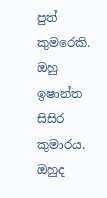පුත් කුමරෙකි. ඔහු ඉෂාන්ත සිසිර කුමාරය. ඔහුද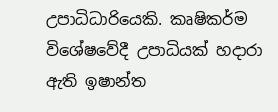උපාධිධාරියෙකි. කෘෂිකර්ම විශේෂවේදී උපාධියක්‌ හදාරා ඇති ඉෂාන්ත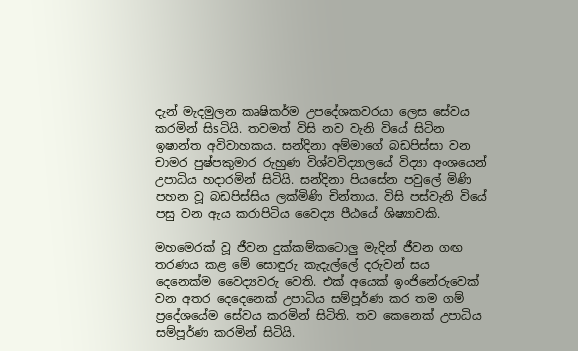දැන් මැදමුලන කෘෂිකර්ම උපදේශකවරයා ලෙස සේවය කරමින් සිsටියි. තවමත් විසි නව වැනි වියේ සිටින ඉෂාන්ත අවිවාහකය. සන්දිනා අම්මාගේ බඩපිස්‌සා වන චාමර පුෂ්පකුමාර රුහුණ විශ්වවිද්‍යාලයේ විද්‍යා අංශයෙන් උපාධිය හදාරමින් සිටියි. සන්දිනා පියසේන පවුලේ මිණි පහන වූ බඩපිස්‌සිය ලක්‌මිණි චින්තාය. විසි පස්‌වැනි වියේ පසු වන ඇය කරාපිටිය වෛද්‍ය පීඨයේ ශිෂ්‍යාවකි.

මහමෙරක්‌ වූ ජීවන දුක්‌කම්කටොලු මැදින් ජීවන ගඟ තරණය කළ මේ සොඳුරු කැදැල්ලේ දරුවන් සය දෙනෙක්‌ම වෛද්‍යවරු වෙති. එක්‌ අයෙක්‌ ඉංජිනේරුවෙක්‌ වන අතර දෙදෙනෙක්‌ උපාධිය සම්පූර්ණ කර තම ගම් ප්‍රදේශයේම සේවය කරමින් සිටිති. තව කෙනෙක්‌ උපාධිය සම්පූර්ණ කරමින් සිටියි.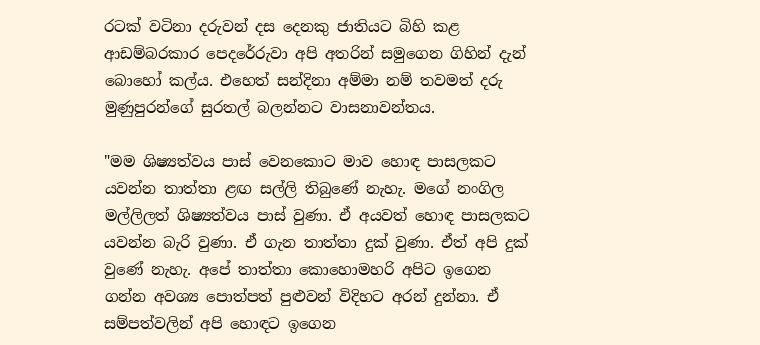රටක්‌ වටිනා දරුවන් දස දෙනකු ජාතියට බිහි කළ ආඩම්බරකාර පෙදරේරුවා අපි අතරින් සමුගෙන ගිහින් දැන් බොහෝ කල්ය. එහෙත් සන්දිනා අම්මා නම් තවමත් දරු මුණුපුරන්ගේ සුරතල් බලන්නට වාසනාවන්තය.

"මම ශිෂ්‍යත්වය පාස්‌ වෙනකොට මාව හොඳ පාසලකට යවන්න තාත්තා ළඟ සල්ලි තිබුණේ නැහැ. මගේ නංගිල මල්ලිලත් ශිෂ්‍යත්වය පාස්‌ වුණා. ඒ අයවත් හොඳ පාසලකට යවන්න බැරි වුණා. ඒ ගැන තාත්තා දුක්‌ වුණා. ඒත් අපි දුක්‌ වුණේ නැහැ. අපේ තාත්තා කොහොමහරි අපිට ඉගෙන ගන්න අවශ්‍ය පොත්පත් පුළුවන් විදිහට අරන් දුන්නා. ඒ සම්පත්වලින් අපි හොඳට ඉගෙන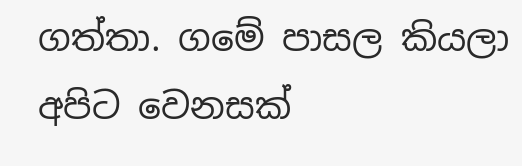ගත්තා. ගමේ පාසල කියලා අපිට වෙනසක්‌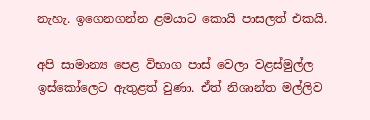නැහැ. ඉගෙනගන්න ළමයාට කොයි පාසලත් එකයි.

අපි සාමාන්‍ය පෙළ විභාග පාස්‌ වෙලා වළස්‌මුල්ල ඉස්‌කෝලෙට ඇතුළත් වුණා. ඒත් නිශාන්ත මල්ලිව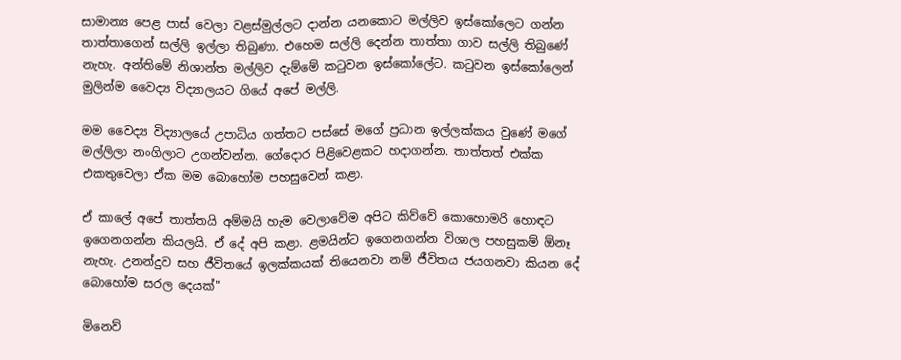සාමාන්‍ය පෙළ පාස්‌ වෙලා වළස්‌මුල්ලට දාන්න යනකොට මල්ලිව ඉස්‌කෝලෙට ගන්න තාත්තාගෙන් සල්ලි ඉල්ලා තිබුණා. එහෙම සල්ලි දෙන්න තාත්තා ගාව සල්ලි තිබුණේ නැහැ. අන්තිමේ නිශාන්ත මල්ලිව දැම්මේ කටුවන ඉස්‌කෝලේට. කටුවන ඉස්‌කෝලෙන් මුලින්ම වෛද්‍ය විද්‍යාලයට ගියේ අපේ මල්ලි.

මම වෛද්‍ය විද්‍යාලයේ උපාධිය ගත්තට පස්‌සේ මගේ ප්‍රධාන ඉල්ලක්‌කය වුණේ මගේ මල්ලිලා නංගිලාට උගන්වන්න. ගේදොර පිළිවෙළකට හදාගන්න. තාත්තත් එක්‌ක එකතුවෙලා ඒක මම බොහෝම පහසුවෙන් කළා.

ඒ කාලේ අපේ තාත්තයි අම්මයි හැම වෙලාවේම අපිට කිව්වේ කොහොමරි හොඳට ඉගෙනගන්න කියලයි. ඒ දේ අපි කළා. ළමයින්ට ඉගෙනගන්න විශාල පහසුකම් ඕනෑ නැහැ. උනන්දුව සහ ජීවිතයේ ඉලක්‌කයක්‌ තියෙනවා නම් ජීවිතය ජයගනවා කියන දේ බොහෝම සරල දෙයක්‌"

මිනෙව්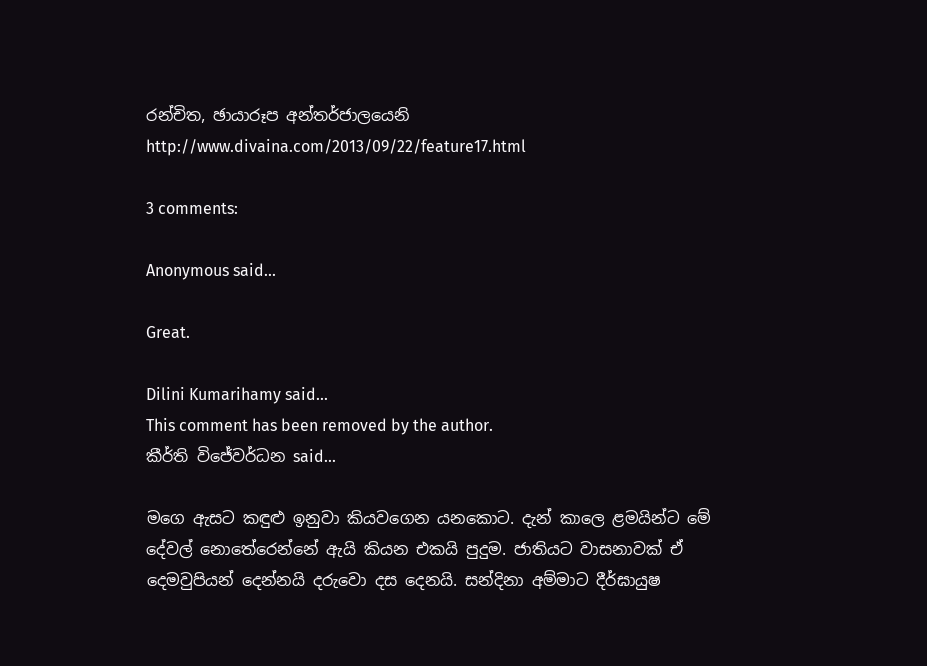රන්චිත, ඡායාරූප අන්තර්ජාලයෙනි
http://www.divaina.com/2013/09/22/feature17.html

3 comments:

Anonymous said...

Great.

Dilini Kumarihamy said...
This comment has been removed by the author.
කීර්ති විජේවර්ධන said...

මගෙ ඇසට කඳුළු ඉනුවා කියවගෙන යනකොට. දැන් කාලෙ ළමයින්ට මේ දේවල් නොතේරෙන්නේ ඇයි කියන එකයි පුදුම. ජාතියට වාසනාවක් ඒ දෙමවුපියන් දෙන්නයි දරුවො දස දෙනයි. සන්දිනා අම්මාට දීර්ඝායුෂ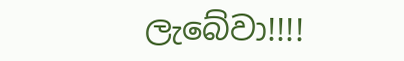ලැබේවා!!!!